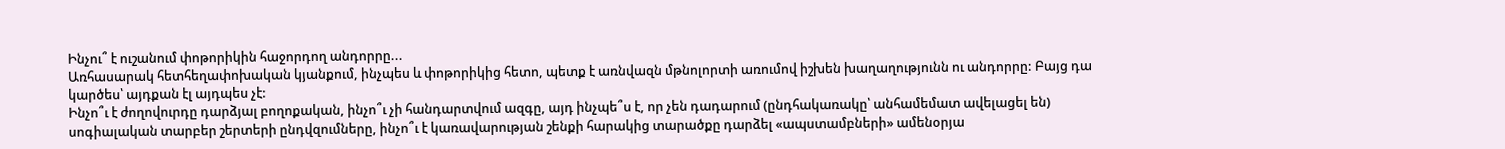Ինչու՞ է ուշանում փոթորիկին հաջորդող անդորրը...
Առհասարակ հետհեղափոխական կյանքում, ինչպես և փոթորիկից հետո, պետք է առնվազն մթնոլորտի առումով իշխեն խաղաղությունն ու անդորրը: Բայց դա կարծես՝ այդքան էլ այդպես չէ:
Ինչո՞ւ է ժողովուրդը դարձյալ բողոքական, ինչո՞ւ չի հանդարտվում ազգը, այդ ինչպե՞ս է, որ չեն դադարում (ընդհակառակը՝ անհամեմատ ավելացել են) սոգիալական տարբեր շերտերի ընդվզումները, ինչո՞ւ է կառավարության շենքի հարակից տարածքը դարձել «ապստամբների» ամենօրյա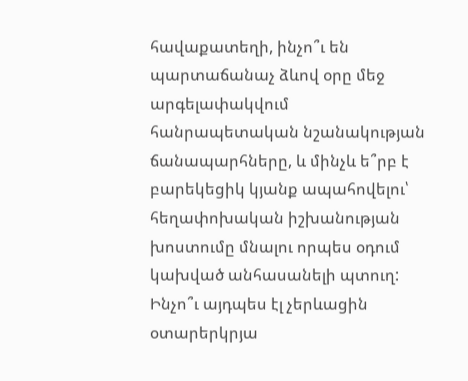հավաքատեղի, ինչո՞ւ են պարտաճանաչ ձևով օրը մեջ արգելափակվում հանրապետական նշանակության ճանապարհները, և մինչև ե՞րբ է բարեկեցիկ կյանք ապահովելու՝ հեղափոխական իշխանության խոստումը մնալու որպես օդում կախված անհասանելի պտուղ:
Ինչո՞ւ այդպես էլ չերևացին օտարերկրյա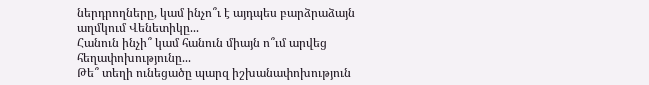ներդրողները, կամ ինչո՞ւ է այդպես բարձրաձայն աղմկում Վենետիկը...
Հանուն ինչի՞ կամ հանուն միայն ո՞ւմ արվեց հեղափոխությունը...
Թե՞ տեղի ունեցածը պարզ իշխանափոխություն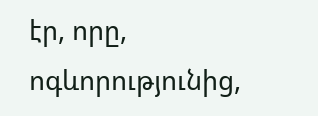էր, որը, ոգևորությունից,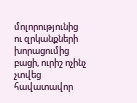մոլորությունից ու զրկանքների խորացումից բացի, ուրիշ ոչինչ չտվեց հավատավոր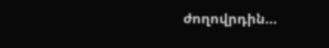ժողովրդին...